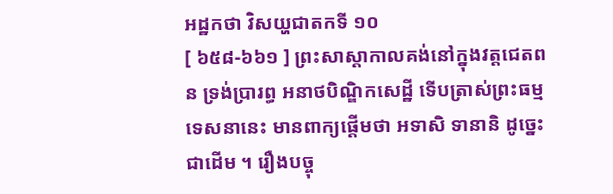អដ្ឋកថា វិសយ្ហជាតកទី ១០
[ ៦៥៨-៦៦១ ] ព្រះសាស្តាកាលគង់នៅក្នុងវត្តជេតពន ទ្រង់ប្រារព្ធ អនាថបិណ្ឌិកសេដ្ឋី ទើបត្រាស់ព្រះធម្មទេសនានេះ មានពាក្យផ្តើមថា អទាសិ ទានានិ ដូច្នេះជាដើម ។ រឿងបច្ចុ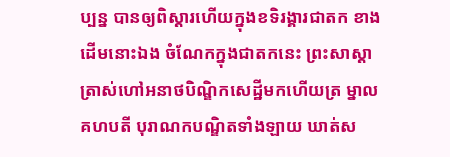ប្បន្ន បានឲ្យពិស្តារហើយក្នុងខទិរង្គារជាតក ខាងដើមនោះឯង ចំណែកក្នុងជាតកនេះ ព្រះសាស្តា ត្រាស់ហៅអនាថបិណ្ឌិកសេដ្ឋីមកហើយត្រ ម្នាលគហបតី បុរាណកបណ្ឌិតទាំងឡាយ ឃាត់ស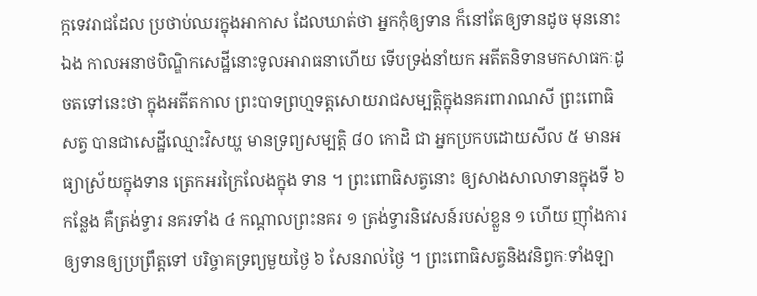ក្កទេវរាជដែល ប្រថាប់ឈរក្នុងអាកាស ដែលឃាត់ថា អ្នកកុំឲ្យទាន ក៏នៅតែឲ្យទានដូច មុននោះឯង កាលអនាថបិណ្ឌិកសេដ្ឋីនោះទូលអារាធនាហើយ ទើបទ្រង់នាំយក អតីតនិទានមកសាធកៈដូចតទៅនេះថា ក្នុងអតីតកាល ព្រះបាទព្រហ្មទត្តសោយរាជសម្បត្តិក្នុងនគរពារាណសី ព្រះពោធិសត្វ បានជាសេដ្ឋីឈ្មោះវិសយ្ហ មានទ្រព្យសម្បត្តិ ៨០ កោដិ ជា អ្នកប្រកបដោយសីល ៥ មានអធ្យាស្រ័យក្នុងទាន ត្រេកអរក្រៃលែងក្នុង ទាន ។ ព្រះពោធិសត្វនោះ ឲ្យសាងសាលាទានក្នុងទី ៦ កន្លែង គឺត្រង់ទ្វារ នគរទាំង ៤ កណ្តាលព្រះនគរ ១ ត្រង់ទ្វារនិវេសន៍របស់ខ្លួន ១ ហើយ ញ៉ាំងការឲ្យទានឲ្យប្រព្រឹត្តទៅ បរិច្ចាគទ្រព្យមួយថ្ងៃ ៦ សែនរាល់ថ្ងៃ ។ ព្រះពោធិសត្វនិងវនិព្វកៈទាំងឡា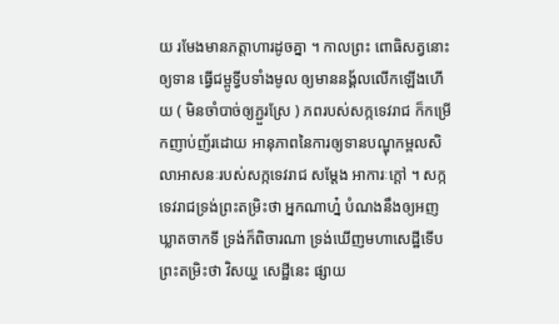យ រមែងមានភត្តាហារដូចគ្នា ។ កាលព្រះ ពោធិសត្វនោះឲ្យទាន ធ្វើជម្ពូទ្វីបទាំងមូល ឲ្យមាននង្គ័លលើកឡើងហើយ ( មិនចាំបាច់ឲ្យភ្ជួរស្រែ ) ភពរបស់សក្កទេវរាជ ក៏កម្រើកញាប់ញ័រដោយ អានុភាពនៃការឲ្យទានបណ្ឌុកម្ពលសិលាអាសនៈរបស់សក្កទេវរាជ សម្តែង អាការៈក្តៅ ។ សក្កទេវរាជទ្រង់ព្រះតម្រិះថា អ្នកណាហ្ន៎ បំណងនឹងឲ្យអញ ឃ្លាតចាកទី ទ្រង់ក៏ពិចារណា ទ្រង់ឃើញមហាសេដ្ឋីទើបព្រះតម្រិះថា វិសយ្ហ សេដ្ឋីនេះ ផ្សាយ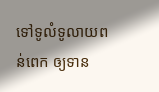ទៅទូលំទូលាយពន់ពេក ឲ្យទាន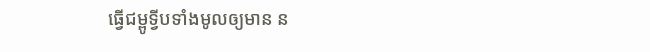ធ្វើជម្ពូទ្វីបទាំងមូលឲ្យមាន ន